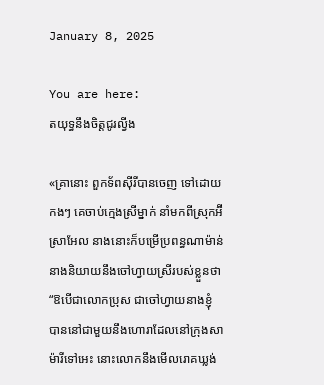January 8, 2025

You are here:
តយុទ្ធនឹងចិត្តជូរល្វីង

«គ្រានោះ ពួកទ័ពស៊ីរីបានចេញ ទៅដោយកងៗ គេចាប់ក្មេងស្រីម្នាក់ នាំមកពីស្រុកអ៊‌ីស្រាអែល នាងនោះក៏បម្រើប្រពន្ធណាម៉ាន់ នាងនិយាយនឹងចៅហ្វាយស្រីរបស់ខ្លួនថា “ឱបើជាលោកប្រុស ជាចៅហ្វាយនាងខ្ញុំ បាននៅជាមួយនឹងហោរាដែលនៅក្រុងសាម៉ារីទៅអេះ នោះលោកនឹងមើលរោគឃ្លង់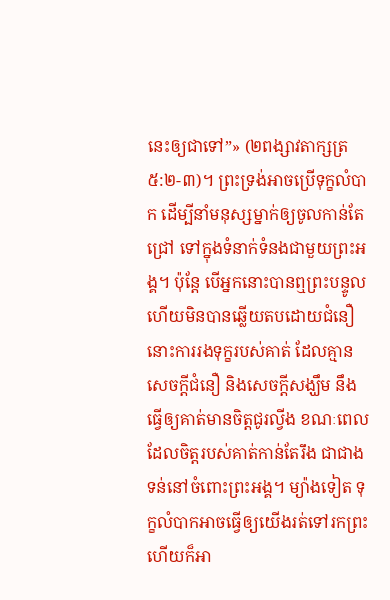នេះឲ្យជាទៅ”» (២ពង្សាវតាក្សត្រ ៥:២-៣)។ ព្រះទ្រង់អាចប្រើទុក្ខលំបាក ដើម្បីនាំមនុស្សម្នាក់ឲ្យចូលកាន់តែជ្រៅ ទៅក្នុងទំនាក់ទំនងជាមួយព្រះអង្គ។ ប៉ុន្តែ បើអ្នកនោះបានឮព្រះបន្ទូល ហើយមិនបានឆ្លើយតបដោយជំនឿ នោះការរងទុក្ខរបស់គាត់ ដែលគ្មានសេចក្តីជំនឿ និងសេចក្តីសង្ឃឹម នឹងធ្វើឲ្យគាត់មានចិត្តជូរល្វីង ខណៈពេលដែលចិត្តរបស់គាត់កាន់តែរឹង ជាជាងទន់នៅចំពោះព្រះអង្គ។ ម្យ៉ាងទៀត ទុក្ខលំបាកអាចធ្វើឲ្យយើងរត់ទៅរកព្រះ ហើយក៏អា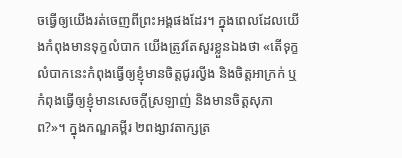ចធ្វើឲ្យយើងរត់ចេញពីព្រះអង្គផងដែរ។ ក្នុងពេលដែលយើងកំពុងមានទុក្ខលំបាក យើងត្រូវតែសួរខ្លួនឯងថា «តើទុក្ខលំបាកនេះកំពុងធ្វើឲ្យខ្ញុំមានចិត្តជូរល្វីង និងចិត្តអាក្រក់ ឬកំពុងធ្វើឲ្យខ្ញុំមានសេចក្តីស្រឡាញ់ និងមានចិត្តសុភាព?»។ ក្នុងកណ្ឌគម្ពីរ ២ពង្សាវតាក្សត្រ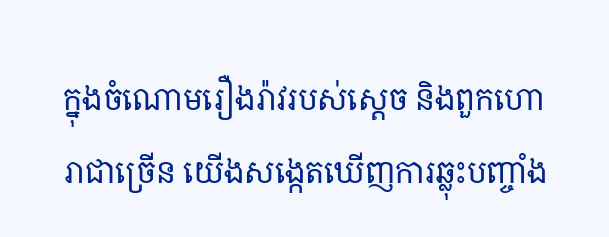ក្នុងចំណោមរឿងរ៉ាវរបស់ស្ដេច និងពួកហោរាជាច្រើន យើងសង្កេតឃើញការឆ្លុះបញ្ចាំង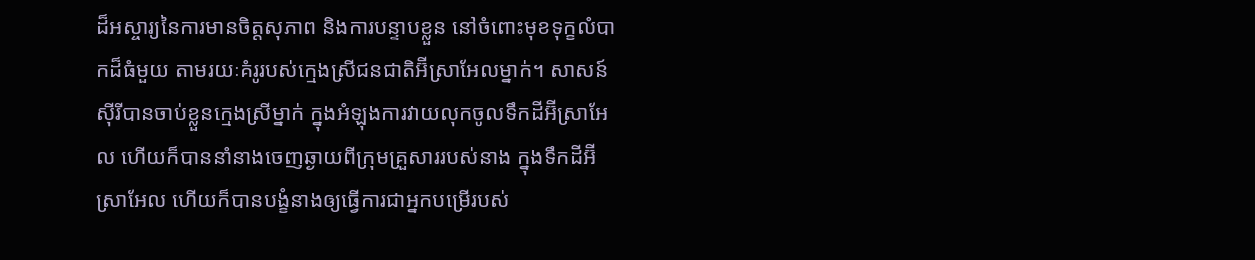ដ៏អស្ចារ្យនៃការមានចិត្តសុភាព និងការបន្ទាបខ្លួន នៅចំពោះមុខទុក្ខលំបាកដ៏ធំមួយ តាមរយៈគំរូរបស់ក្មេងស្រីជនជាតិអ៊‌ីស្រាអែលម្នាក់។ សាសន៍ស៊ីរីបានចាប់ខ្លួនក្មេងស្រីម្នាក់ ក្នុងអំឡុងការវាយលុកចូលទឹកដីអ៊‌ីស្រាអែល ហើយក៏បាននាំនាងចេញឆ្ងាយពីក្រុមគ្រួសាររបស់នាង ក្នុងទឹកដីអ៊‌ីស្រាអែល ហើយក៏បានបង្ខំនាងឲ្យធ្វើការជាអ្នកបម្រើរបស់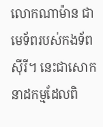លោកណាម៉ាន ជាមេទ័ពរបស់កងទ័ពស៊ីរី។ នេះជាសោកនាដកម្មដែលពិ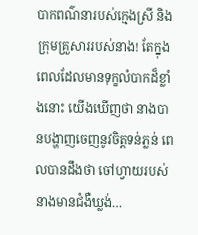បាកពណ៌នារបស់ក្មេងស្រី និងក្រុមគ្រួសាររបស់នាង! តែក្នុងពេលដែលមានទុក្ខលំបាកដ៏ខ្លាំងនោះ យើងឃើញថា នាងបានបង្ហាញចេញនូវចិត្តទន់ភ្លន់ ពេលបានដឹងថា ចៅហ្វាយរបស់នាងមានជំងឺឃ្លង់…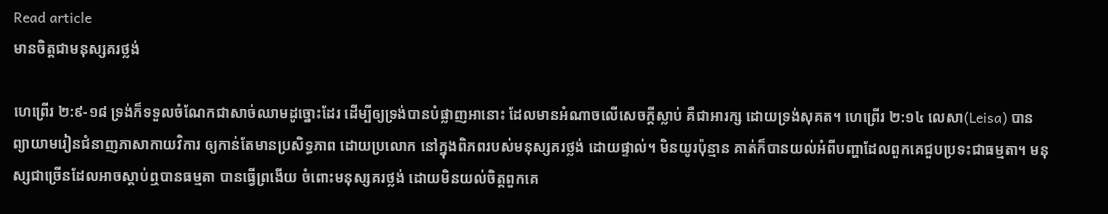Read article
មានចិត្តជាមនុស្សគរថ្លង់

ហេព្រើរ ២:៩-១៨ ទ្រង់ក៏ទទួលចំណែកជាសាច់ឈាមដូច្នោះដែរ ដើម្បីឲ្យទ្រង់បានបំផ្លាញអានោះ ដែលមានអំណាចលើសេចក្តីស្លាប់ គឺជាអារក្ស ដោយទ្រង់សុគត។ ហេព្រើរ ២:១៤ លេសា(Leisa) បានព្យាយាមរៀនជំនាញភាសាកាយវិការ ឲ្យកាន់តែមានប្រសិទ្ធភាព ដោយប្រលោក នៅក្នុងពិភពរបស់មនុស្សគរថ្លង់ ដោយផ្ទាល់។ មិនយូរប៉ុន្មាន គាត់ក៏បានយល់អំពីបញ្ហាដែលពួកគេជួបប្រទះជាធម្មតា។ មនុស្សជាច្រើនដែលអាចស្តាប់ឮបានធម្មតា បានធ្វើព្រងើយ ចំពោះមនុស្សគរថ្លង់ ដោយមិនយល់ចិត្តពួកគេ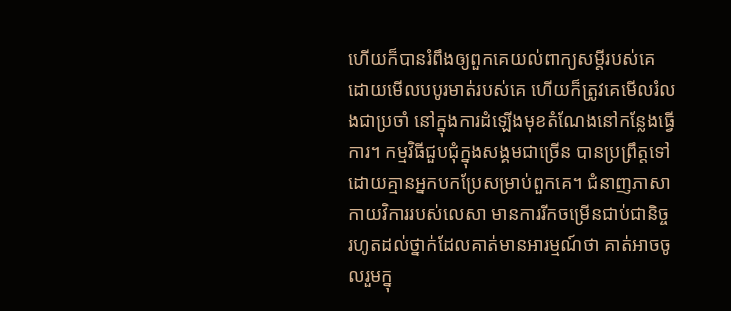ហើយក៏បានរំពឹងឲ្យពួកគេយល់ពាក្យសម្តីរបស់គេ ដោយមើលបបូរមាត់របស់គេ ហើយក៏ត្រូវគេមើលរំលងជាប្រចាំ នៅក្នុងការដំឡើងមុខតំណែងនៅកន្លែងធ្វើការ។ កម្មវិធីជួបជុំក្នុងសង្គមជាច្រើន បានប្រព្រឹត្តទៅដោយគ្មានអ្នកបកប្រែសម្រាប់ពួកគេ។ ជំនាញភាសាកាយវិការរបស់លេសា មានការរីកចម្រើនជាប់ជានិច្ច រហូតដល់ថ្នាក់ដែលគាត់មានអារម្មណ៍ថា គាត់អាចចូលរួមក្នុ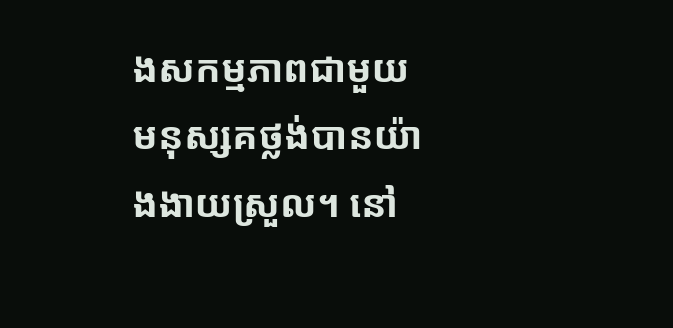ងសកម្មភាពជាមួយមនុស្សគថ្លង់បានយ៉ាងងាយស្រួល។ នៅ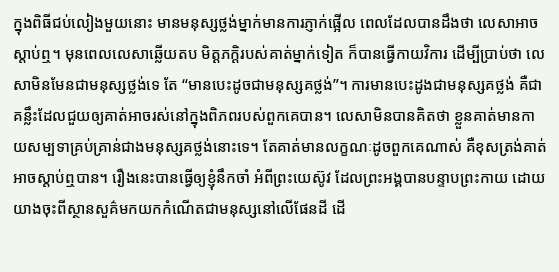ក្នុងពិធីជប់លៀងមួយនោះ មានមនុស្សថ្លង់ម្នាក់មានការភ្ញាក់ផ្អើល ពេលដែលបានដឹងថា លេសាអាចស្តាប់ឮ។ មុនពេលលេសាឆ្លើយតប មិត្តភក្តិរបស់គាត់ម្នាក់ទៀត ក៏បានធ្វើកាយវិការ ដើម្បីប្រាប់ថា លេសាមិនមែនជាមនុស្សថ្លង់ទេ តែ “មានបេះដូចជាមនុស្សគថ្លង់”។ ការមានបេះដូងជាមនុស្សគថ្លង់ គឺជាគន្លឹះដែលជួយឲ្យគាត់អាចរស់នៅក្នុងពិភពរបស់ពួកគេបាន។ លេសាមិនបានគិតថា ខ្លួនគាត់មានកាយសម្បទាគ្រប់គ្រាន់ជាងមនុស្សគថ្លង់នោះទេ។ តែគាត់មានលក្ខណៈដូចពួកគេណាស់ គឺខុសត្រង់គាត់អាចស្តាប់ឮបាន។ រឿងនេះបានធ្វើឲ្យខ្ញុំនឹកចាំ អំពីព្រះយេស៊ូវ ដែលព្រះអង្គបានបន្ទាបព្រះកាយ ដោយយាងចុះពីស្ថានសួគ៌មកយកកំណើតជាមនុស្សនៅលើផែនដី ដើ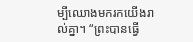ម្បីឈោងមករកយើងរាល់គ្នា។ “ព្រះបានធ្វើ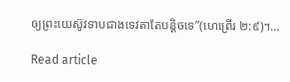ឲ្យព្រះយេស៊ូវទាបជាងទេវតាតែបន្តិចទេ”(ហេព្រើរ ២:៩)។…

Read article